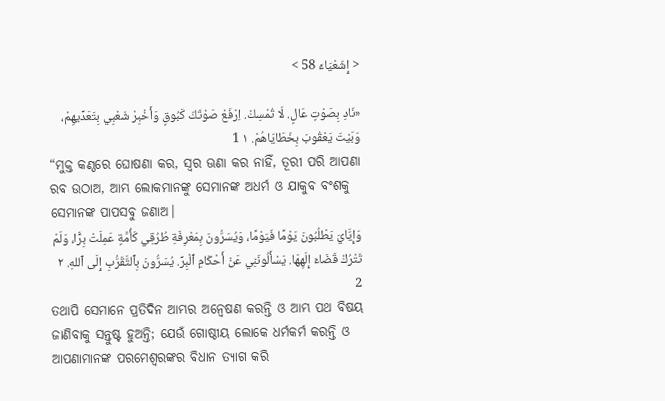< إِشَعْيَاءَ 58 >

«نَادِ بِصَوْتٍ عَالٍ. لَا تُمْسِكْ. اِرْفَعْ صَوْتَكَ كَبُوقٍ وَأَخْبِرْ شَعْبِي بِتَعَدِّيهِمْ، وَبَيْتَ يَعْقُوبَ بِخَطَايَاهُمْ. ١ 1
“ମୁକ୍ତ କଣ୍ଠରେ ଘୋଷଣା କର, ସ୍ୱର ଊଣା କର ନାହିଁ, ତୂରୀ ପରି ଆପଣା ରବ ଉଠାଅ, ଆମ୍ଭ ଲୋକମାନଙ୍କୁ ସେମାନଙ୍କ ଅଧର୍ମ ଓ ଯାକୁବ ବଂଶକୁ ସେମାନଙ୍କ ପାପସବୁ ଜଣାଅ।
وَإِيَّايَ يَطْلُبُونَ يَوْمًا فَيَوْمًا، وَيُسَرُّونَ بِمَعْرِفَةِ طُرُقِي كَأُمَّةٍ عَمِلَتْ بِرًّا، وَلَمْ تَتْرُكْ قَضَاءَ إِلَهِهَا. يَسْأَلُونَنِي عَنْ أَحْكَامِ ٱلْبِرِّ. يُسَرُّونَ بِٱلتَّقَرُّبِ إِلَى ٱللهِ. ٢ 2
ତଥାପି ସେମାନେ ପ୍ରତିଦିନ ଆମ୍ଭର ଅନ୍ୱେଷଣ କରନ୍ତି ଓ ଆମ୍ଭ ପଥ ବିଷୟ ଜାଣିବାକୁ ସନ୍ତୁଷ୍ଟ ହୁଅନ୍ତି; ଯେଉଁ ଗୋଷ୍ଠୀୟ ଲୋକେ ଧର୍ମକର୍ମ କରନ୍ତି ଓ ଆପଣାମାନଙ୍କ ପରମେଶ୍ୱରଙ୍କର ବିଧାନ ତ୍ୟାଗ କରି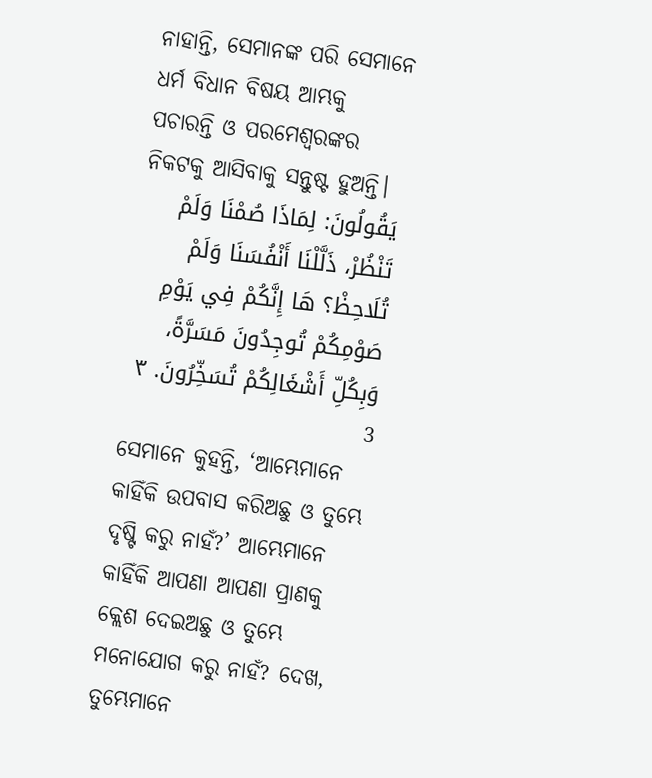ନାହାନ୍ତି, ସେମାନଙ୍କ ପରି ସେମାନେ ଧର୍ମ ବିଧାନ ବିଷୟ ଆମ୍ଭକୁ ପଚାରନ୍ତି ଓ ପରମେଶ୍ୱରଙ୍କର ନିକଟକୁ ଆସିବାକୁ ସନ୍ତୁଷ୍ଟ ହୁଅନ୍ତି।
يَقُولُونَ: لِمَاذَا صُمْنَا وَلَمْ تَنْظُرْ، ذَلَّلْنَا أَنْفُسَنَا وَلَمْ تُلَاحِظْ؟ هَا إِنَّكُمْ فِي يَوْمِ صَوْمِكُمْ تُوجِدُونَ مَسَرَّةً، وَبِكُلِّ أَشْغَالِكُمْ تُسَخِّرُونَ. ٣ 3
ସେମାନେ କୁହନ୍ତି, ‘ଆମ୍ଭେମାନେ କାହିଁକି ଉପବାସ କରିଅଛୁ ଓ ତୁମ୍ଭେ ଦୃଷ୍ଟି କରୁ ନାହଁ?’ ଆମ୍ଭେମାନେ କାହିଁକି ଆପଣା ଆପଣା ପ୍ରାଣକୁ କ୍ଲେଶ ଦେଇଅଛୁ ଓ ତୁମ୍ଭେ ମନୋଯୋଗ କରୁ ନାହଁ? ଦେଖ, ତୁମ୍ଭେମାନେ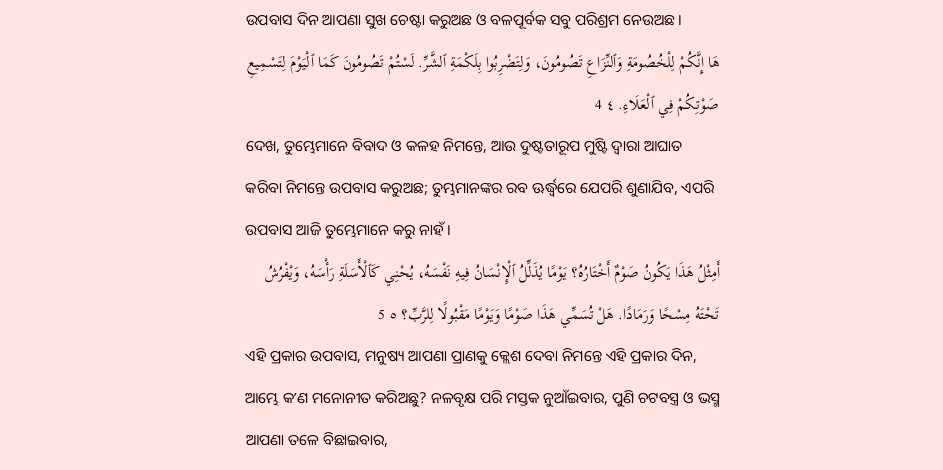ଉପବାସ ଦିନ ଆପଣା ସୁଖ ଚେଷ୍ଟା କରୁଅଛ ଓ ବଳପୂର୍ବକ ସବୁ ପରିଶ୍ରମ ନେଉଅଛ।
هَا إِنَّكُمْ لِلْخُصُومَةِ وَٱلنِّزَاعِ تَصُومُونَ، وَلِتَضْرِبُوا بِلَكْمَةِ ٱلشَّرِّ. لَسْتُمْ تَصُومُونَ كَمَا ٱلْيَوْمَ لِتَسْمِيعِ صَوْتِكُمْ فِي ٱلْعَلَاءِ. ٤ 4
ଦେଖ, ତୁମ୍ଭେମାନେ ବିବାଦ ଓ କଳହ ନିମନ୍ତେ, ଆଉ ଦୁଷ୍ଟତାରୂପ ମୁଷ୍ଟି ଦ୍ୱାରା ଆଘାତ କରିବା ନିମନ୍ତେ ଉପବାସ କରୁଅଛ; ତୁମ୍ଭମାନଙ୍କର ରବ ଊର୍ଦ୍ଧ୍ୱରେ ଯେପରି ଶୁଣାଯିବ, ଏପରି ଉପବାସ ଆଜି ତୁମ୍ଭେମାନେ କରୁ ନାହଁ।
أَمِثْلُ هَذَا يَكُونُ صَوْمٌ أَخْتَارُهُ؟ يَوْمًا يُذَلِّلُ ٱلْإِنْسَانُ فِيهِ نَفْسَهُ، يُحْنِي كَٱلْأَسَلَةِ رَأْسَهُ، وَيْفْرُشُ تَحْتَهُ مِسْحًا وَرَمَادًا. هَلْ تُسَمِّي هَذَا صَوْمًا وَيَوْمًا مَقْبُولًا لِلرَّبِّ؟ ٥ 5
ଏହି ପ୍ରକାର ଉପବାସ, ମନୁଷ୍ୟ ଆପଣା ପ୍ରାଣକୁ କ୍ଲେଶ ଦେବା ନିମନ୍ତେ ଏହି ପ୍ରକାର ଦିନ, ଆମ୍ଭେ କʼଣ ମନୋନୀତ କରିଅଛୁ? ନଳବୃକ୍ଷ ପରି ମସ୍ତକ ନୁଆଁଇବାର, ପୁଣି ଚଟବସ୍ତ୍ର ଓ ଭସ୍ମ ଆପଣା ତଳେ ବିଛାଇବାର,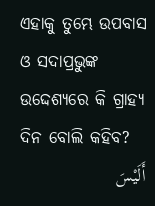ଏହାକୁ ତୁମ୍ଭେ ଉପବାସ ଓ ସଦାପ୍ରଭୁଙ୍କ ଉଦ୍ଦେଶ୍ୟରେ କି ଗ୍ରାହ୍ୟ ଦିନ ବୋଲି କହିବ?
أَلَيْسَ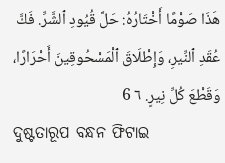هَذَا صَوْمًا أَخْتَارُهُ: حَلَّ قُيُودِ ٱلشَّرِّ. فَكَّ عُقَدِ ٱلنِّيرِ، وَإِطْلَاقَ ٱلْمَسْحُوقِينَ أَحْرَارًا، وَقَطْعَ كُلِّ نِيرٍ. ٦ 6
ଦୁଷ୍ଟତାରୂପ ବନ୍ଧନ ଫିଟାଇ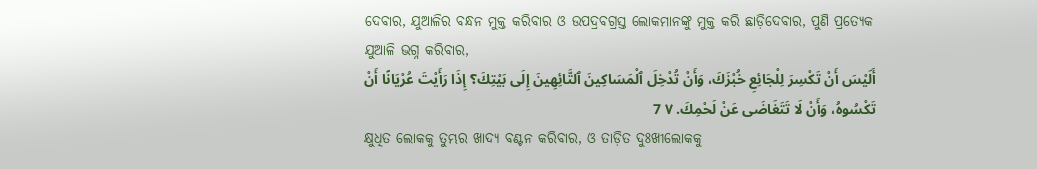ଦେବାର, ଯୁଆଳିର ବନ୍ଧନ ମୁକ୍ତ କରିବାର ଓ ଉପଦ୍ରବଗ୍ରସ୍ତ ଲୋକମାନଙ୍କୁ ମୁକ୍ତ କରି ଛାଡ଼ିଦେବାର, ପୁଣି ପ୍ରତ୍ୟେକ ଯୁଆଳି ଭଗ୍ନ କରିବାର,
أَلَيْسَ أَنْ تَكْسِرَ لِلْجَائِعِ خُبْزَكَ، وَأَنْ تُدْخِلَ ٱلْمَسَاكِينَ ٱلتَّائِهِينَ إِلَى بَيْتِكَ؟ إِذَا رَأَيْتَ عُرْيَانًا أَنْ تَكْسُوهُ، وَأَنْ لَا تَتَغَاضَى عَنْ لَحْمِكَ. ٧ 7
କ୍ଷୁଧିତ ଲୋକକୁ ତୁମ୍ଭର ଖାଦ୍ୟ ବଣ୍ଟନ କରିବାର, ଓ ତାଡ଼ିତ ଦୁଃଖୀଲୋକକୁ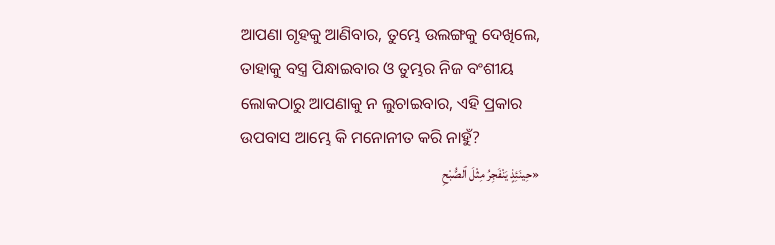ଆପଣା ଗୃହକୁ ଆଣିବାର, ତୁମ୍ଭେ ଉଲଙ୍ଗକୁ ଦେଖିଲେ, ତାହାକୁ ବସ୍ତ୍ର ପିନ୍ଧାଇବାର ଓ ତୁମ୍ଭର ନିଜ ବଂଶୀୟ ଲୋକଠାରୁ ଆପଣାକୁ ନ ଲୁଚାଇବାର, ଏହି ପ୍ରକାର ଉପବାସ ଆମ୍ଭେ କି ମନୋନୀତ କରି ନାହୁଁ?
«حِينَئِذٍ يَنْفَجِرُ مِثْلَ ٱلصُّبْحِ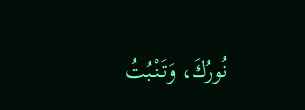نُورُكَ، وَتَنْبُتُ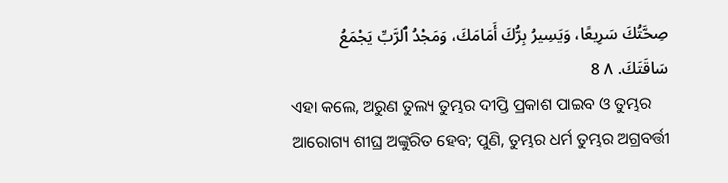صِحَّتُكَ سَرِيعًا، وَيَسِيرُ بِرُّكَ أَمَامَكَ، وَمَجْدُ ٱلرَّبِّ يَجْمَعُ سَاقَتَكَ. ٨ 8
ଏହା କଲେ, ଅରୁଣ ତୁଲ୍ୟ ତୁମ୍ଭର ଦୀପ୍ତି ପ୍ରକାଶ ପାଇବ ଓ ତୁମ୍ଭର ଆରୋଗ୍ୟ ଶୀଘ୍ର ଅଙ୍କୁରିତ ହେବ; ପୁଣି, ତୁମ୍ଭର ଧର୍ମ ତୁମ୍ଭର ଅଗ୍ରବର୍ତ୍ତୀ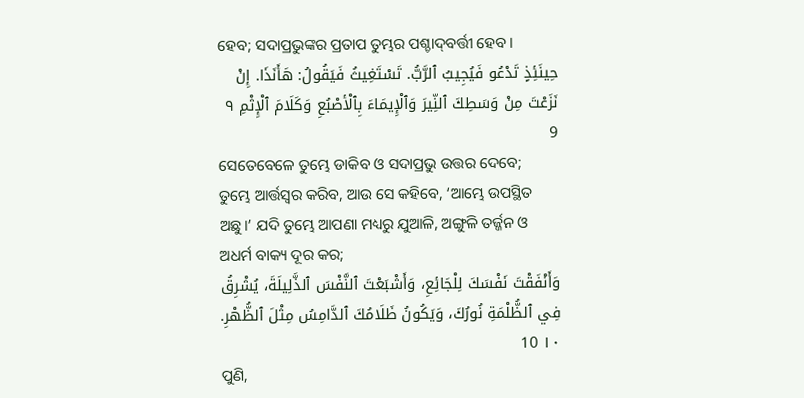ହେବ; ସଦାପ୍ରଭୁଙ୍କର ପ୍ରତାପ ତୁମ୍ଭର ପଶ୍ଚାଦ୍‍ବର୍ତ୍ତୀ ହେବ।
حِينَئِذٍ تَدْعُو فَيُجِيبُ ٱلرَّبُّ. تَسْتَغِيثُ فَيَقُولُ: هَأَنَذَا. إِنْ نَزَعْتَ مِنْ وَسَطِكَ ٱلنِّيرَ وَٱلْإِيمَاءَ بِٱلْأصْبُعِ وَكَلَامَ ٱلْإِثْمِ ٩ 9
ସେତେବେଳେ ତୁମ୍ଭେ ଡାକିବ ଓ ସଦାପ୍ରଭୁ ଉତ୍ତର ଦେବେ; ତୁମ୍ଭେ ଆର୍ତ୍ତସ୍ୱର କରିବ, ଆଉ ସେ କହିବେ, ‘ଆମ୍ଭେ ଉପସ୍ଥିତ ଅଛୁ।’ ଯଦି ତୁମ୍ଭେ ଆପଣା ମଧ୍ୟରୁ ଯୁଆଳି, ଅଙ୍ଗୁଳି ତର୍ଜ୍ଜନ ଓ ଅଧର୍ମ ବାକ୍ୟ ଦୂର କର;
وَأَنْفَقْتَ نَفْسَكَ لِلْجَائِعِ، وَأَشْبَعْتَ ٱلنَّفْسَ ٱلذَّلِيلَةَ، يُشْرِقُ فِي ٱلظُّلْمَةِ نُورُكَ، وَيَكُونُ ظَلَامُكَ ٱلدَّامِسُ مِثْلَ ٱلظُّهْرِ. ١٠ 10
ପୁଣି,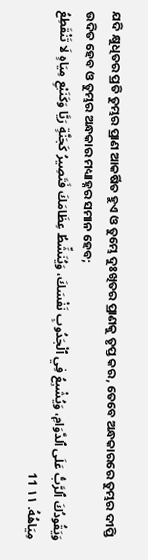ଯଦି କ୍ଷୁଧିତର ପ୍ରତି ତୁମ୍ଭର ପ୍ରାଣ ଆକର୍ଷିତ ହୁଏ ଓ ତୁମ୍ଭେ ଦୁଃଖିତର ପ୍ରାଣକୁ ତୃପ୍ତ କର, ତେବେ ଅନ୍ଧକାରରେ ତୁମ୍ଭର ଦୀପ୍ତି ଉଦିତ ହେବ ଓ ତୁମ୍ଭର ଅନ୍ଧକାର ମଧ୍ୟାହ୍ନର ସମାନ ହେବ;
وَيَقُودُكَ ٱلرَّبُّ عَلَى ٱلدَّوَامِ، وَيُشْبِعُ فِي ٱلْجَدُوبِ نَفْسَكَ، وَيُنَشِّطُ عِظَامَكَ فَتَصِيرُ كَجَنَّةٍ رَيَّا وَكَنَبْعِ مِيَاهٍ لَا تَنْقَطِعُ مِيَاهُهُ. ١١ 11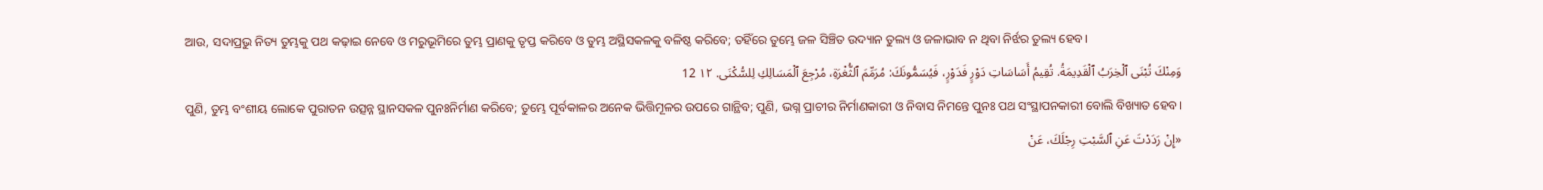ଆଉ, ସଦାପ୍ରଭୁ ନିତ୍ୟ ତୁମ୍ଭକୁ ପଥ କଢ଼ାଇ ନେବେ ଓ ମରୁଭୂମିରେ ତୁମ୍ଭ ପ୍ରାଣକୁ ତୃପ୍ତ କରିବେ ଓ ତୁମ୍ଭ ଅସ୍ଥିସକଳକୁ ବଳିଷ୍ଠ କରିବେ; ତହିଁରେ ତୁମ୍ଭେ ଜଳ ସିଞ୍ଚିତ ଉଦ୍ୟାନ ତୁଲ୍ୟ ଓ ଜଳାଭାବ ନ ଥିବା ନିର୍ଝର ତୁଲ୍ୟ ହେବ।
وَمِنْكَ تُبْنَى ٱلْخِرَبُ ٱلْقَدِيمَةُ. تُقِيمُ أَسَاسَاتِ دَوْرٍ فَدَوْرٍ، فَيُسَمُّونَكَ: مُرَمِّمَ ٱلثُّغْرَةِ، مُرْجِعَ ٱلْمَسَالِكِ لِلسُّكْنَى. ١٢ 12
ପୁଣି, ତୁମ୍ଭ ବଂଶୀୟ ଲୋକେ ପୁରାତନ ଉତ୍ସନ୍ନ ସ୍ଥାନସକଳ ପୁନଃନିର୍ମାଣ କରିବେ; ତୁମ୍ଭେ ପୂର୍ବକାଳର ଅନେକ ଭିତ୍ତିମୂଳର ଉପରେ ଗାନ୍ଥିବ; ପୁଣି, ଭଗ୍ନ ପ୍ରାଚୀର ନିର୍ମାଣକାରୀ ଓ ନିବାସ ନିମନ୍ତେ ପୁନଃ ପଥ ସଂସ୍ଥାପନକାରୀ ବୋଲି ବିଖ୍ୟାତ ହେବ।
«إِنْ رَدَدْتَ عَنِ ٱلسَّبْتِ رِجْلَكَ، عَنْ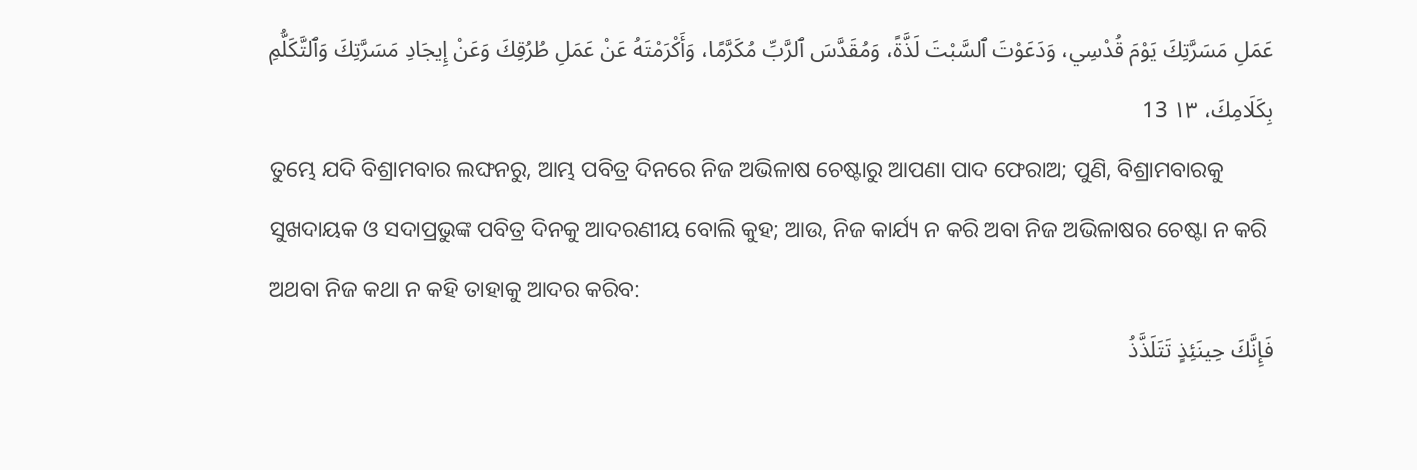عَمَلِ مَسَرَّتِكَ يَوْمَ قُدْسِي، وَدَعَوْتَ ٱلسَّبْتَ لَذَّةً، وَمُقَدَّسَ ٱلرَّبِّ مُكَرَّمًا، وَأَكْرَمْتَهُ عَنْ عَمَلِ طُرُقِكَ وَعَنْ إِيجَادِ مَسَرَّتِكَ وَٱلتَّكَلُّمِ بِكَلَامِكَ، ١٣ 13
ତୁମ୍ଭେ ଯଦି ବିଶ୍ରାମବାର ଲଙ୍ଘନରୁ, ଆମ୍ଭ ପବିତ୍ର ଦିନରେ ନିଜ ଅଭିଳାଷ ଚେଷ୍ଟାରୁ ଆପଣା ପାଦ ଫେରାଅ; ପୁଣି, ବିଶ୍ରାମବାରକୁ ସୁଖଦାୟକ ଓ ସଦାପ୍ରଭୁଙ୍କ ପବିତ୍ର ଦିନକୁ ଆଦରଣୀୟ ବୋଲି କୁହ; ଆଉ, ନିଜ କାର୍ଯ୍ୟ ନ କରି ଅବା ନିଜ ଅଭିଳାଷର ଚେଷ୍ଟା ନ କରି ଅଥବା ନିଜ କଥା ନ କହି ତାହାକୁ ଆଦର କରିବ:
فَإِنَّكَ حِينَئِذٍ تَتَلَذَّذُ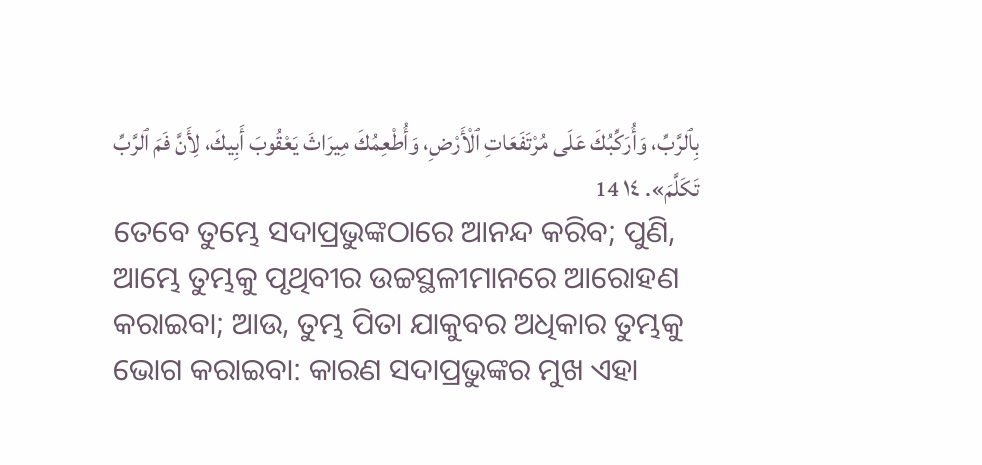بِٱلرَّبِّ، وَأُرَكِّبُكَ عَلَى مُرْتَفَعَاتِ ٱلْأَرْضِ، وَأُطْعِمُكَ مِيرَاثَ يَعْقُوبَ أَبِيكَ، لِأَنَّ فَمَ ٱلرَّبِّ تَكَلَّمَ». ١٤ 14
ତେବେ ତୁମ୍ଭେ ସଦାପ୍ରଭୁଙ୍କଠାରେ ଆନନ୍ଦ କରିବ; ପୁଣି, ଆମ୍ଭେ ତୁମ୍ଭକୁ ପୃଥିବୀର ଉଚ୍ଚସ୍ଥଳୀମାନରେ ଆରୋହଣ କରାଇବା; ଆଉ, ତୁମ୍ଭ ପିତା ଯାକୁବର ଅଧିକାର ତୁମ୍ଭକୁ ଭୋଗ କରାଇବା: କାରଣ ସଦାପ୍ରଭୁଙ୍କର ମୁଖ ଏହା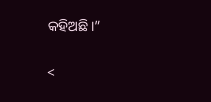କହିଅଛି।”

<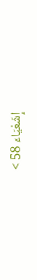إِشَعْيَاءَ 58 >